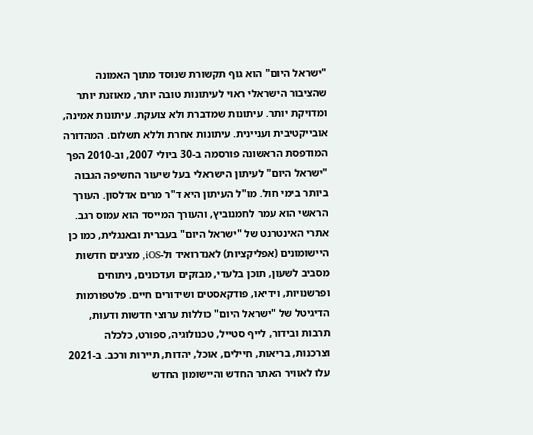"ישראל היום" הוא גוף תקשורת שנוסד מתוך האמונה שהציבור הישראלי ראוי לעיתונות טובה יותר, מאוזנת יותר ומדויקת יותר. עיתונות שמדברת ולא צועקת. עיתונות אמינה, אובייקטיבית ועניינית. עיתונות אחרת וללא תשלום. המהדורה המודפסת הראשונה פורסמה ב-30 ביולי 2007, וב-2010 הפך "ישראל היום" לעיתון הישראלי בעל שיעור החשיפה הגבוה ביותר בימי חול. מו"ל העיתון היא ד"ר מרים אדלסון. העורך הראשי הוא עמר לחמנוביץ, והעורך המייסד הוא עמוס רגב. אתרי האינטרנט של "ישראל היום" בעברית ובאנגלית, כמו כן היישומונים (אפליקציות) לאנדרואיד ול-iOS, מציגים חדשות מסביב לשעון, תוכן בלעדי, מבזקים ועדכונים, ניתוחים ופרשנויות, וידיאו, פודקאסטים ושידורים חיים. פלטפורמות הדיגיטל של "ישראל היום" כוללות ערוצי חדשות ודעות, תרבות ובידור, לייף סטייל, טכנולוגיה, ספורט, כלכלה וצרכנות, בריאות, חיילים, אוכל, יהדות, תיירות ורכב. ב-2021 עלו לאוויר האתר החדש והיישומון החדש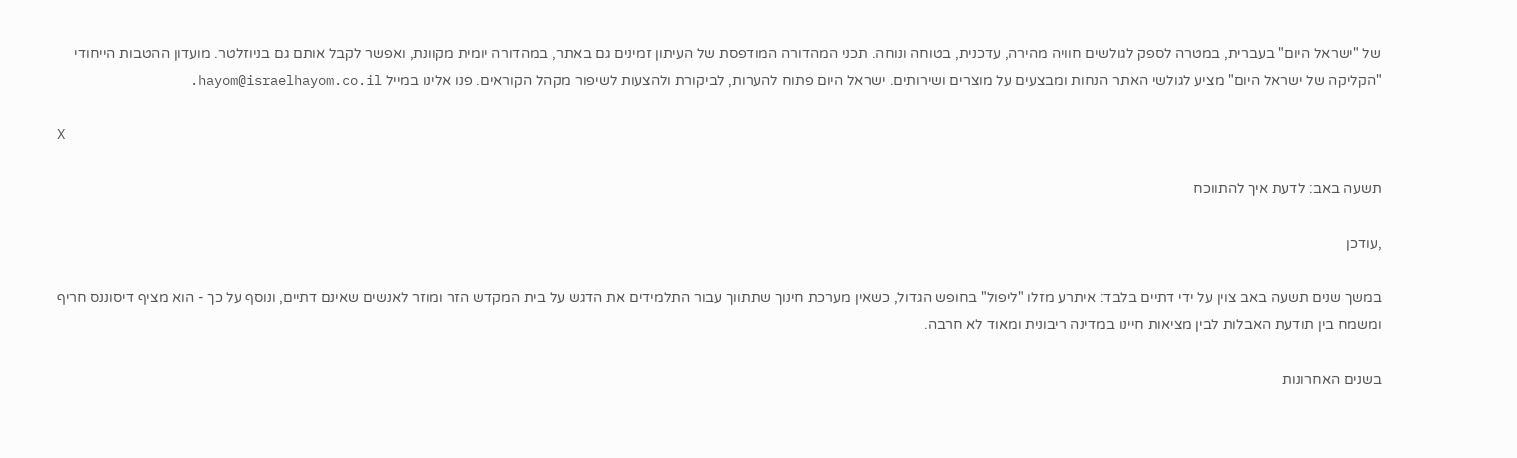של "ישראל היום" בעברית, במטרה לספק לגולשים חוויה מהירה, עדכנית, בטוחה ונוחה. תכני המהדורה המודפסת של העיתון זמינים גם באתר, במהדורה יומית מקוונת, ואפשר לקבל אותם גם בניוזלטר. מועדון ההטבות הייחודי "הקליקה של ישראל היום" מציע לגולשי האתר הנחות ומבצעים על מוצרים ושירותים. ישראל היום פתוח להערות, לביקורת ולהצעות לשיפור מקהל הקוראים. פנו אלינו במייל hayom@israelhayom.co.il.

X

תשעה באב: לדעת איך להתווכח

,עודכן

במשך שנים תשעה באב צוין על ידי דתיים בלבד: איתרע מזלו "ליפול" בחופש הגדול, כשאין מערכת חינוך שתתווך עבור התלמידים את הדגש על בית המקדש הזר ומוזר לאנשים שאינם דתיים, ונוסף על כך - הוא מציף דיסוננס חריף ומשמח בין תודעת האבלות לבין מציאות חיינו במדינה ריבונית ומאוד לא חרבה.

בשנים האחרונות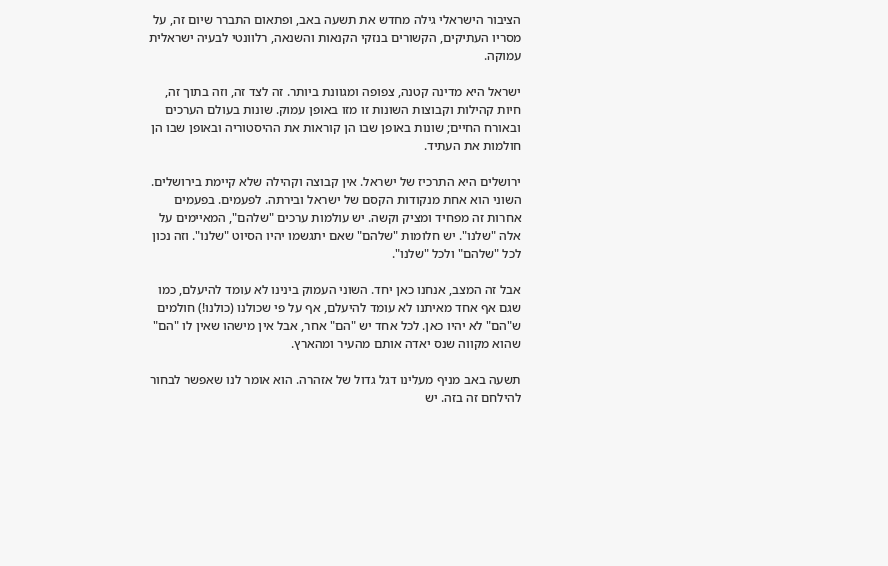הציבור הישראלי גילה מחדש את תשעה באב, ופתאום התברר שיום זה, על מסריו העתיקים, הקשורים בנזקי הקנאות והשנאה, רלוונטי לבעיה ישראלית עמוקה.

ישראל היא מדינה קטנה, צפופה ומגוונת ביותר. זה לצד זה, וזה בתוך זה, חיות קהילות וקבוצות השונות זו מזו באופן עמוק. שונות בעולם הערכים ובאורח החיים; שונות באופן שבו הן קוראות את ההיסטוריה ובאופן שבו הן חולמות את העתיד.

ירושלים היא התרכיז של ישראל. אין קבוצה וקהילה שלא קיימת בירושלים. השוני הוא אחת מנקודות הקסם של ישראל ובירתה. לפעמים. בפעמים אחרות זה מפחיד ומציק וקשה. יש עולמות ערכים "שלהם", המאיימים על אלה "שלנו". יש חלומות "שלהם" שאם יתגשמו יהיו הסיוט "שלנו". וזה נכון לכל "שלהם" ולכל "שלנו".

אבל זה המצב, אנחנו כאן יחד. השוני העמוק בינינו לא עומד להיעלם, כמו שגם אף אחד מאיתנו לא עומד להיעלם, אף על פי שכולנו (כולנו!) חולמים ש"הם" לא יהיו כאן. לכל אחד יש "הם" אחר, אבל אין מישהו שאין לו "הם" שהוא מקווה שנס יאדה אותם מהעיר ומהארץ.

תשעה באב מניף מעלינו דגל גדול של אזהרה. הוא אומר לנו שאפשר לבחור להילחם זה בזה. יש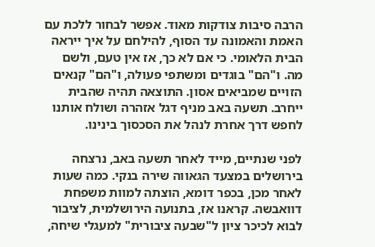הרבה סיבות צודקות מאוד. אפשר לבחור ללכת עם האמת והאמונה עד הסוף, להילחם על איך ייראה הבית הלאומי. כי אם לא כך, אז אין טעם, ולשם מה. ו"הם" בוגדים ומשתפי פעולה, ו"הם" קנאים הזויים שמביאים אסון. התוצאה תהיה שהבית ייחרב. תשעה באב מניף דגל אזהרה ושולח אותנו לחפש דרך אחרת לנהל את הסכסוך בינינו.

לפני שנתיים, מייד לאחר תשעה באב, נרצחה בירושלים במצעד הגאווה שירה בנקי. כמה שעות לאחר מכן, בכפר דומא, הוצתה למוות משפחת דוואבשה. קראנו אז, בתנועה הירושלמית, לציבור לבוא לכיכר ציון ל"שבעה ציבורית" למעגלי שיחה,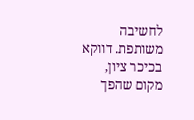לחשיבה משותפת. דווקא בכיכר ציון, מקום שהפך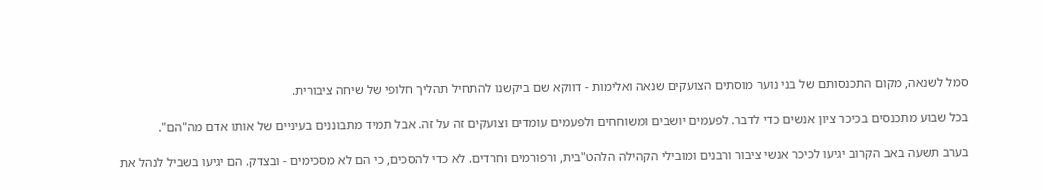סמל לשנאה, מקום התכנסותם של בני נוער מוסתים הצועקים שנאה ואלימות - דווקא שם ביקשנו להתחיל תהליך חלופי של שיחה ציבורית.

בכל שבוע מתכנסים בכיכר ציון אנשים כדי לדבר. לפעמים יושבים ומשוחחים ולפעמים עומדים וצועקים זה על זה. אבל תמיד מתבוננים בעיניים של אותו אדם מה"הם".

בערב תשעה באב הקרוב יגיעו לכיכר אנשי ציבור ורבנים ומובילי הקהילה הלהט"בית, ורפורמים וחרדים. לא כדי להסכים, כי הם לא מסכימים - ובצדק. הם יגיעו בשביל לנהל את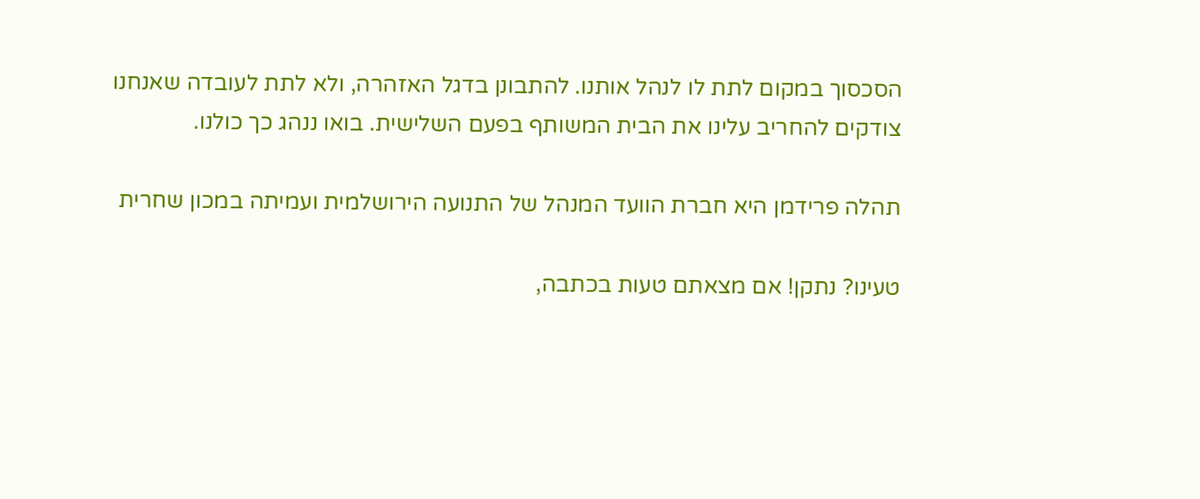הסכסוך במקום לתת לו לנהל אותנו. להתבונן בדגל האזהרה, ולא לתת לעובדה שאנחנו צודקים להחריב עלינו את הבית המשותף בפעם השלישית. בואו ננהג כך כולנו.

תהלה פרידמן היא חברת הוועד המנהל של התנועה הירושלמית ועמיתה במכון שחרית

טעינו? נתקן! אם מצאתם טעות בכתבה,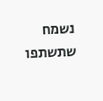נשמח שתשתפו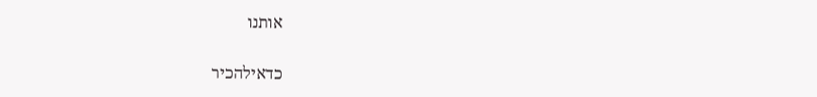אותנו

כדאילהכיר